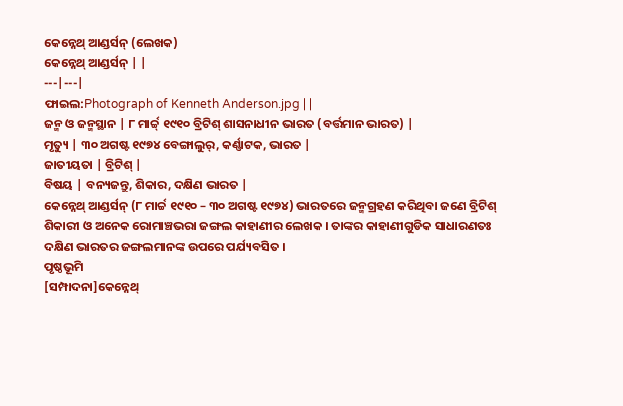କେନ୍ନେଥ୍ ଆଣ୍ଡର୍ସନ୍ (ଲେଖକ)
କେନ୍ନେଥ୍ ଆଣ୍ଡର୍ସନ୍ | |
---|---|
ଫାଇଲ:Photograph of Kenneth Anderson.jpg | |
ଜନ୍ମ ଓ ଜନ୍ମସ୍ଥାନ | ୮ ମାର୍ଚ୍ଚ୍ ୧୯୧୦ ବ୍ରିଟିଶ୍ ଶାସନାଧୀନ ଭାରତ (ବର୍ତ୍ତମାନ ଭାରତ) |
ମୃତ୍ୟୁ | ୩୦ ଅଗଷ୍ଟ ୧୯୭୪ ବେଙ୍ଗାଲୁର୍, କର୍ଣ୍ଣାଟକ, ଭାରତ |
ଜାତୀୟତା | ବ୍ରିଟିଶ୍ |
ବିଷୟ | ବନ୍ୟଜନ୍ତୁ, ଶିକାର, ଦକ୍ଷିଣ ଭାରତ |
କେନ୍ନେଥ୍ ଆଣ୍ଡର୍ସନ୍ (୮ ମାର୍ଚ୍ଚ ୧୯୧୦ – ୩୦ ଅଗଷ୍ଟ ୧୯୭୪) ଭାରତରେ ଜନ୍ମଗ୍ରହଣ କରିଥିବା ଜଣେ ବ୍ରିଟିଶ୍ ଶିକାରୀ ଓ ଅନେକ ରୋମାଞ୍ଚଭରା ଜଙ୍ଗଲ କାହାଣୀର ଲେଖକ । ତାଙ୍କର କାହାଣୀଗୁଡିକ ସାଧାରଣତଃ ଦକ୍ଷିଣ ଭାରତର ଜଙ୍ଗଲମାନଙ୍କ ଉପରେ ପର୍ଯ୍ୟବସିତ ।
ପୃଷ୍ଠଭୂମି
[ସମ୍ପାଦନା]କେନ୍ନେଥ୍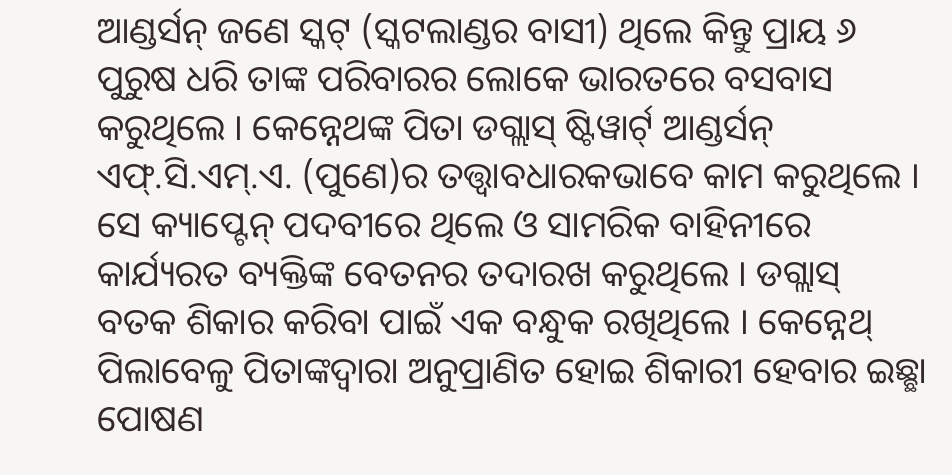ଆଣ୍ଡର୍ସନ୍ ଜଣେ ସ୍କଟ୍ (ସ୍କଟଲାଣ୍ଡର ବାସୀ) ଥିଲେ କିନ୍ତୁ ପ୍ରାୟ ୬ ପୁରୁଷ ଧରି ତାଙ୍କ ପରିବାରର ଲୋକେ ଭାରତରେ ବସବାସ କରୁଥିଲେ । କେନ୍ନେଥଙ୍କ ପିତା ଡଗ୍ଲାସ୍ ଷ୍ଟିୱାର୍ଟ୍ ଆଣ୍ଡର୍ସନ୍ ଏଫ୍.ସି.ଏମ୍.ଏ. (ପୁଣେ)ର ତତ୍ତ୍ୱାବଧାରକଭାବେ କାମ କରୁଥିଲେ । ସେ କ୍ୟାପ୍ଟେନ୍ ପଦବୀରେ ଥିଲେ ଓ ସାମରିକ ବାହିନୀରେ କାର୍ଯ୍ୟରତ ବ୍ୟକ୍ତିଙ୍କ ବେତନର ତଦାରଖ କରୁଥିଲେ । ଡଗ୍ଲାସ୍ ବତକ ଶିକାର କରିବା ପାଇଁ ଏକ ବନ୍ଧୁକ ରଖିଥିଲେ । କେନ୍ନେଥ୍ ପିଲାବେଳୁ ପିତାଙ୍କଦ୍ୱାରା ଅନୁପ୍ରାଣିତ ହୋଇ ଶିକାରୀ ହେବାର ଇଛ୍ଛା ପୋଷଣ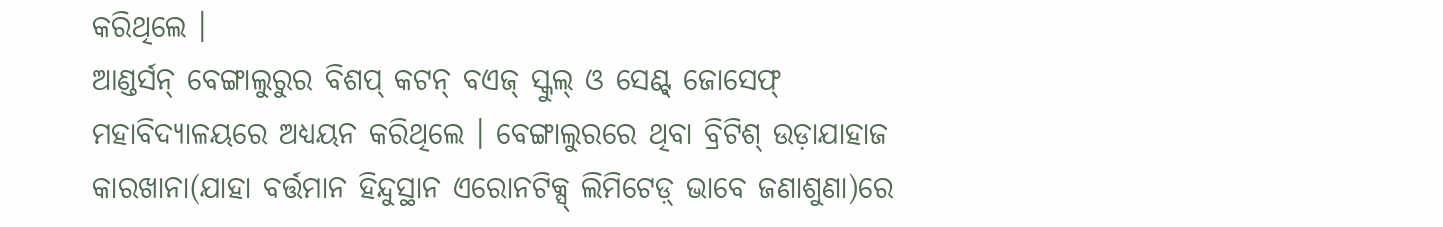କରିଥିଲେ ।
ଆଣ୍ଡର୍ସନ୍ ବେଙ୍ଗାଲୁରୁର ବିଶପ୍ କଟନ୍ ବଏଜ୍ ସ୍କୁଲ୍ ଓ ସେଣ୍ଟ୍ ଜୋସେଫ୍ ମହାବିଦ୍ୟାଳୟରେ ଅଧ୍ୟୟନ କରିଥିଲେ । ବେଙ୍ଗାଲୁରରେ ଥିବା ବ୍ରିଟିଶ୍ ଉଡ଼ାଯାହାଜ କାରଖାନା(ଯାହା ବର୍ତ୍ତମାନ ହିନ୍ଦୁସ୍ଥାନ ଏରୋନଟିକ୍ସ୍ ଲିମିଟେଡ଼୍ ଭାବେ ଜଣାଶୁଣା)ରେ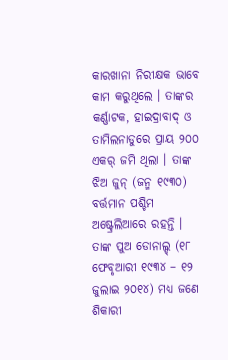କାରଖାନା ନିରୀକ୍ଷକ ଭାବେ କାମ କରୁଥିଲେ । ତାଙ୍କର କର୍ଣ୍ଣାଟକ, ହାଇଦ୍ରାବାଦ୍ ଓ ତାମିଲନାଡୁରେ ପ୍ରାୟ ୨୦୦ ଏକର୍ ଜମି ଥିଲା । ତାଙ୍କ ଝିଅ ଜୁନ୍ (ଜନ୍ମ ୧୯୩୦) ବର୍ତ୍ତମାନ ପଶ୍ଚିମ ଅଷ୍ଟ୍ରେଲିଆରେ ରହନ୍ତି । ତାଙ୍କ ପୁଅ ଡୋନାଲ୍ଡ୍ (୧୮ ଫେବୃଆରୀ ୧୯୩୪ – ୧୨ ଜୁଲାଇ ୨୦୧୪) ମଧ୍ୟ ଜଣେ ଶିକାରୀ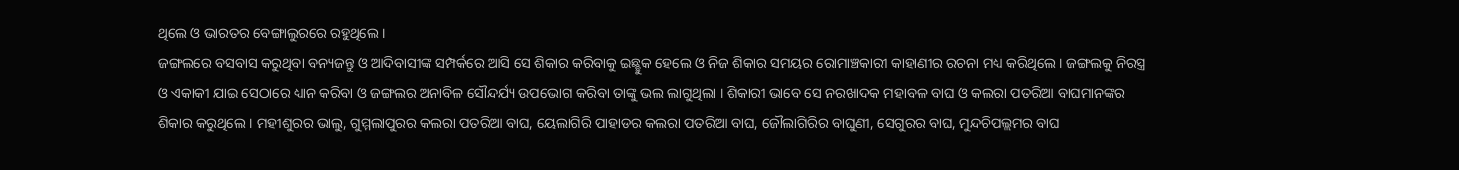ଥିଲେ ଓ ଭାରତର ବେଙ୍ଗାଲୁରରେ ରହୁଥିଲେ ।
ଜଙ୍ଗଲରେ ବସବାସ କରୁଥିବା ବନ୍ୟଜନ୍ତୁ ଓ ଆଦିବାସୀଙ୍କ ସମ୍ପର୍କରେ ଆସି ସେ ଶିକାର କରିବାକୁ ଇଛ୍ଛୁକ ହେଲେ ଓ ନିଜ ଶିକାର ସମୟର ରୋମାଞ୍ଚକାରୀ କାହାଣୀର ରଚନା ମଧ୍ୟ କରିଥିଲେ । ଜଙ୍ଗଲକୁ ନିରସ୍ତ୍ର ଓ ଏକାକୀ ଯାଇ ସେଠାରେ ଧ୍ୟାନ କରିବା ଓ ଜଙ୍ଗଲର ଅନାବିଳ ସୌନ୍ଦର୍ଯ୍ୟ ଉପଭୋଗ କରିବା ତାଙ୍କୁ ଭଲ ଲାଗୁଥିଲା । ଶିକାରୀ ଭାବେ ସେ ନରଖାଦକ ମହାବଳ ବାଘ ଓ କଲରା ପତରିଆ ବାଘମାନଙ୍କର ଶିକାର କରୁଥିଲେ । ମହୀଶୁରର ଭାଲୁ, ଗୁମ୍ମଲାପୁରର କଲରା ପତରିଆ ବାଘ, ୟେଲାଗିରି ପାହାଡର କଲରା ପତରିଆ ବାଘ, ଜୌଲାଗିରିର ବାଘୁଣୀ, ସେଗୁରର ବାଘ, ମୁନ୍ଦଚିପଲ୍ଲମର ବାଘ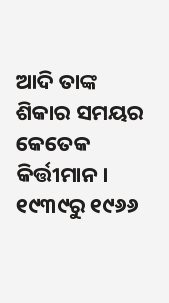ଆଦି ତାଙ୍କ ଶିକାର ସମୟର କେତେକ କିର୍ତ୍ତୀମାନ।
୧୯୩୯ରୁ ୧୯୬୬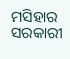ମସିହାର ସରକାରୀ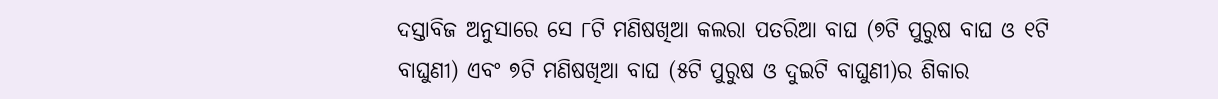ଦସ୍ତାବିଜ ଅନୁସାରେ ସେ ୮ଟି ମଣିଷଖିଆ କଲରା ପତରିଆ ବାଘ (୭ଟି ପୁରୁଷ ବାଘ ଓ ୧ଟି ବାଘୁଣୀ) ଏବଂ ୭ଟି ମଣିଷଖିଆ ବାଘ (୫ଟି ପୁରୁଷ ଓ ଦୁଇଟି ବାଘୁଣୀ)ର ଶିକାର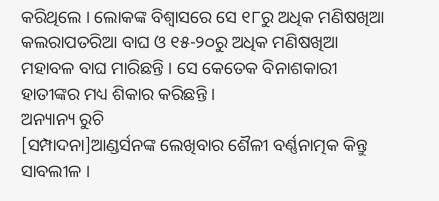କରିଥିଲେ । ଲୋକଙ୍କ ବିଶ୍ୱାସରେ ସେ ୧୮ରୁ ଅଧିକ ମଣିଷଖିଆ କଲରାପତରିଆ ବାଘ ଓ ୧୫-୨୦ରୁ ଅଧିକ ମଣିଷଖିଆ ମହାବଳ ବାଘ ମାରିଛନ୍ତି । ସେ କେତେକ ବିନାଶକାରୀ ହାତୀଙ୍କର ମଧ୍ୟ ଶିକାର କରିଛନ୍ତି ।
ଅନ୍ୟାନ୍ୟ ରୁଚି
[ସମ୍ପାଦନା]ଆଣ୍ଡର୍ସନଙ୍କ ଲେଖିବାର ଶୈଳୀ ବର୍ଣ୍ଣନାତ୍ମକ କିନ୍ତୁ ସାବଲୀଳ ।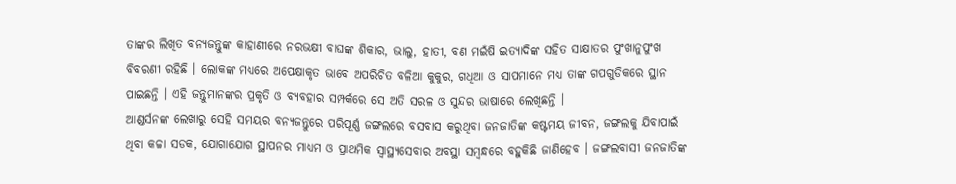ତାଙ୍କର ଲିଖିତ ବନ୍ୟଜନ୍ତୁଙ୍କ କାହାଣୀରେ ନରଭକ୍ଷୀ ବାଘଙ୍କ ଶିକାର, ଭାଲୁ, ହାତୀ, ବଣ ମଇଁଷି ଇତ୍ୟାଦିଙ୍କ ସହିତ ସାକ୍ଷାତର ପୁଂଖାନୁପୁଂଖ ବିବରଣୀ ରହିଛି । ଲୋକଙ୍କ ମଧ୍ୟରେ ଅପେକ୍ଷାକୃତ ଭାବେ ଅପରିଚିତ ବଳିଆ କୁକୁର, ଗଧିଆ ଓ ସାପମାନେ ମଧ୍ୟ ତାଙ୍କ ଗପଗୁଡିକରେ ସ୍ଥାନ ପାଇଛନ୍ତି । ଏହି ଜନ୍ତୁମାନଙ୍କର ପ୍ରକୃତି ଓ ବ୍ୟବହାର ସମ୍ପର୍କରେ ସେ ଅତି ସରଳ ଓ ସୁନ୍ଦର ଭାଷାରେ ଲେଖିଛନ୍ତି ।
ଆଣ୍ଡର୍ସନଙ୍କ ଲେଖାରୁ ସେହି ସମୟର ବନ୍ୟଜନ୍ତୁରେ ପରିପୂର୍ଣ୍ଣ ଜଙ୍ଗଲରେ ବସବାସ କରୁଥିବା ଜନଜାତିଙ୍କ କଷ୍ଟମୟ ଜୀବନ, ଜଙ୍ଗଲକୁ ଯିବାପାଇଁ ଥିବା କଚ୍ଚା ସଡକ, ଯୋଗାଯୋଗ ସ୍ଥାପନର ମାଧ୍ୟମ ଓ ପ୍ରାଥମିକ ସ୍ୱାସ୍ଥ୍ୟସେବାର ଅବସ୍ଥା ସମ୍ବନ୍ଧରେ ବହୁକିଛି ଜାଣିହେବ । ଜଙ୍ଗଲବାସୀ ଜନଜାତିଙ୍କ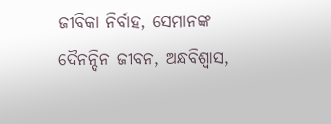ଜୀବିକା ନିର୍ବାହ, ସେମାନଙ୍କ ଦୈନନ୍ଦିନ ଜୀବନ, ଅନ୍ଧବିଶ୍ୱାସ,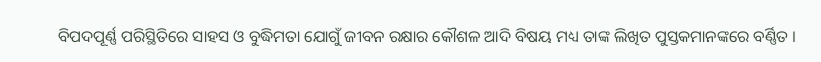ବିପଦପୂର୍ଣ୍ଣ ପରିସ୍ଥିତିରେ ସାହସ ଓ ବୁଦ୍ଧିମତା ଯୋଗୁଁ ଜୀବନ ରକ୍ଷାର କୌଶଳ ଆଦି ବିଷୟ ମଧ୍ୟ ତାଙ୍କ ଲିଖିତ ପୁସ୍ତକମାନଙ୍କରେ ବର୍ଣ୍ଣିତ ।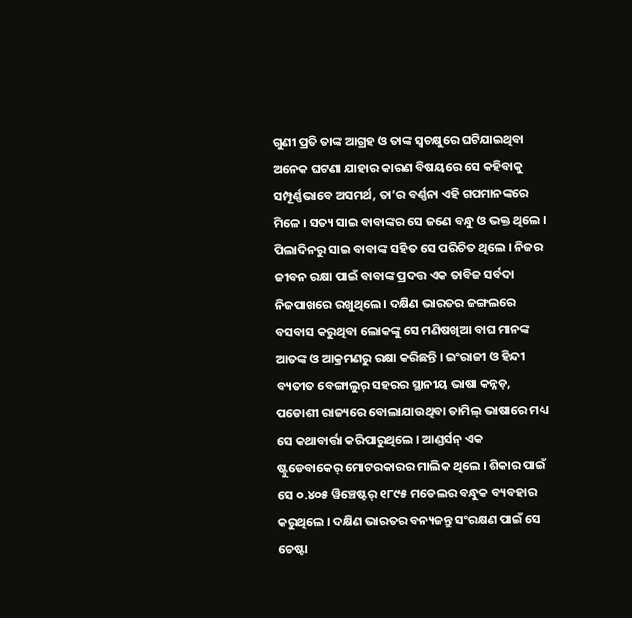ଗୁଣୀ ପ୍ରତି ତାଙ୍କ ଆଗ୍ରହ ଓ ତାଙ୍କ ସ୍ୱଚକ୍ଷୁରେ ଘଟିଯାଇଥିବା ଅନେକ ଘଟଣା ଯାହାର କାରଣ ବିଷୟରେ ସେ କହିବାକୁ ସମ୍ପୂର୍ଣ୍ଣଭାବେ ଅସମର୍ଥ, ତା’ର ବର୍ଣ୍ଣନା ଏହି ଗପମାନଙ୍କରେ ମିଳେ । ସତ୍ୟ ସାଇ ବାବାଙ୍କର ସେ ଜଣେ ବନ୍ଧୁ ଓ ଭକ୍ତ ଥିଲେ । ପିଲାଦିନରୁ ସାଇ ବାବାଙ୍କ ସହିତ ସେ ପରିଚିତ ଥିଲେ । ନିଜର ଜୀବନ ରକ୍ଷା ପାଇଁ ବାବାଙ୍କ ପ୍ରଦତ୍ତ ଏକ ତାବିଜ ସର୍ବଦା ନିଜପାଖରେ ରଖୁଥିଲେ । ଦକ୍ଷିଣ ଭାରତର ଜଙ୍ଗଲରେ ବସବାସ କରୁଥିବା ଲୋକଙ୍କୁ ସେ ମଣିଷଖିଆ ବାଘ ମାନଙ୍କ ଆତଙ୍କ ଓ ଆକ୍ରମଣରୁ ରକ୍ଷା କରିଛନ୍ତି । ଇଂରାଜୀ ଓ ହିନ୍ଦୀ ବ୍ୟତୀତ ବେଙ୍ଗାଲୁର୍ ସହରର ସ୍ଥାନୀୟ ଭାଷା କନ୍ନଡ଼, ପଡୋଶୀ ରାଜ୍ୟରେ ବୋଲାଯାଉଥିବା ତାମିଲ୍ ଭାଷାରେ ମଧ୍ୟ ସେ କଥାବାର୍ତ୍ତା କରିପାରୁଥିଲେ । ଆଣ୍ଡର୍ସନ୍ ଏକ ଷ୍ଟୁଡେବାକେର୍ ମୋଟରକାରର ମାଲିକ ଥିଲେ । ଶିକାର ପାଇଁ ସେ ୦.୪୦୫ ୱିଞ୍ଚେଷ୍ଟର୍ ୧୮୯୫ ମଡେଲର ବନ୍ଧୁକ ବ୍ୟବହାର କରୁଥିଲେ । ଦକ୍ଷିଣ ଭାରତର ବନ୍ୟଜନ୍ତୁ ସଂରକ୍ଷଣ ପାଇଁ ସେ ଚେଷ୍ଟା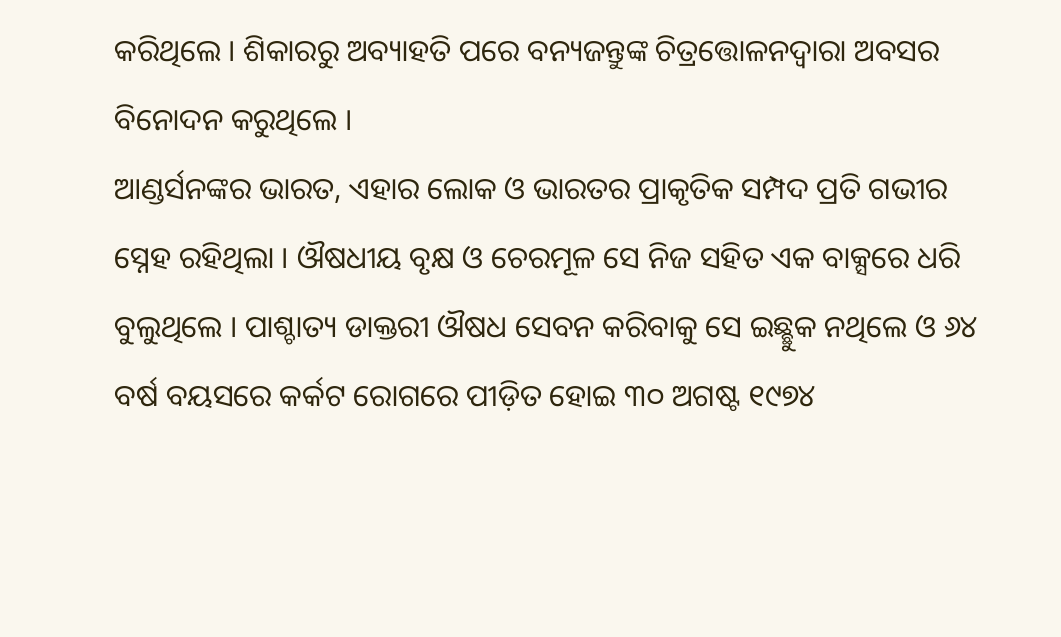କରିଥିଲେ । ଶିକାରରୁ ଅବ୍ୟାହତି ପରେ ବନ୍ୟଜନ୍ତୁଙ୍କ ଚିତ୍ରତ୍ତୋଳନଦ୍ୱାରା ଅବସର ବିନୋଦନ କରୁଥିଲେ ।
ଆଣ୍ଡର୍ସନଙ୍କର ଭାରତ, ଏହାର ଲୋକ ଓ ଭାରତର ପ୍ରାକୃତିକ ସମ୍ପଦ ପ୍ରତି ଗଭୀର ସ୍ନେହ ରହିଥିଲା । ଔଷଧୀୟ ବୃକ୍ଷ ଓ ଚେରମୂଳ ସେ ନିଜ ସହିତ ଏକ ବାକ୍ସରେ ଧରି ବୁଲୁଥିଲେ । ପାଶ୍ଚାତ୍ୟ ଡାକ୍ତରୀ ଔଷଧ ସେବନ କରିବାକୁ ସେ ଇଛ୍ଛୁକ ନଥିଲେ ଓ ୬୪ ବର୍ଷ ବୟସରେ କର୍କଟ ରୋଗରେ ପୀଡ଼ିତ ହୋଇ ୩୦ ଅଗଷ୍ଟ ୧୯୭୪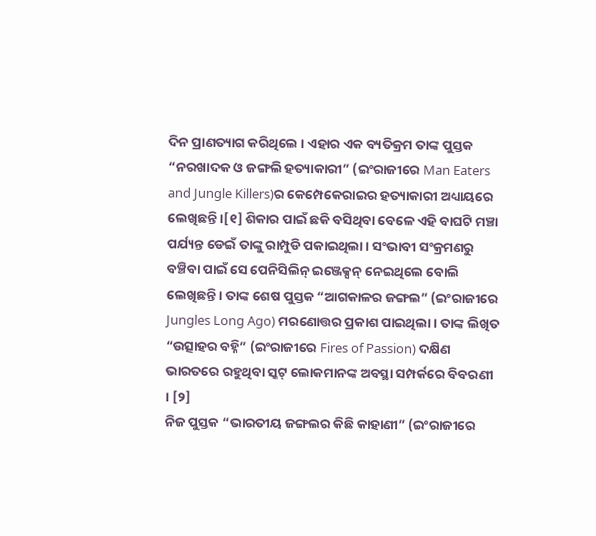ଦିନ ପ୍ରାଣତ୍ୟାଗ କରିଥିଲେ । ଏହାର ଏକ ବ୍ୟତିକ୍ରମ ତାଙ୍କ ପୁସ୍ତକ “ନରଖାଦକ ଓ ଜଙ୍ଗଲି ହତ୍ୟାକାରୀ” (ଇଂରାଜୀରେ Man Eaters and Jungle Killers)ର କେମ୍ପେକେରାଇର ହତ୍ୟାକାରୀ ଅଧ୍ୟାୟରେ ଲେଖିଛନ୍ତି ।[୧] ଶିକାର ପାଇଁ ଛକି ବସିଥିବା ବେଳେ ଏହି ବାଘଟି ମଞ୍ଚା ପର୍ଯ୍ୟନ୍ତ ଡେଇଁ ତାଙ୍କୁ ରାମ୍ପୁଡି ପକାଇଥିଲା । ସଂଭାବୀ ସଂକ୍ରମଣରୁ ବଞ୍ଚିବା ପାଇଁ ସେ ପେନିସିଲିନ୍ ଇଞ୍ଜେକ୍ସନ୍ ନେଇଥିଲେ ବୋଲି ଲେଖିଛନ୍ତି । ତାଙ୍କ ଶେଷ ପୁସ୍ତକ “ଆଗକାଳର ଜଙ୍ଗଲ” (ଇଂରାଜୀରେ Jungles Long Ago) ମରଣୋତ୍ତର ପ୍ରକାଶ ପାଇଥିଲା । ତାଙ୍କ ଲିଖିତ “ଉତ୍ସାହର ବହ୍ନି” (ଇଂରାଜୀରେ Fires of Passion) ଦକ୍ଷିଣ ଭାରତରେ ରହୁଥିବା ସ୍କଟ୍ ଲୋକମାନଙ୍କ ଅବସ୍ଥା ସମ୍ପର୍କରେ ବିବରଣୀ । [୨]
ନିଜ ପୁସ୍ତକ “ଭାରତୀୟ ଜଙ୍ଗଲର କିଛି କାହାଣୀ” (ଇଂରାଜୀରେ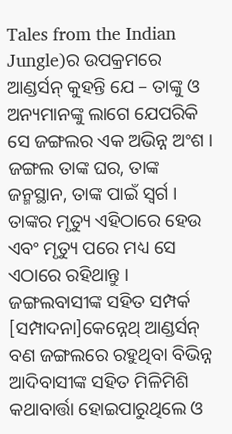Tales from the Indian Jungle)ର ଉପକ୍ରମରେ ଆଣ୍ଡର୍ସନ୍ କୁହନ୍ତି ଯେ – ତାଙ୍କୁ ଓ ଅନ୍ୟମାନଙ୍କୁ ଲାଗେ ଯେପରିକି ସେ ଜଙ୍ଗଲର ଏକ ଅଭିନ୍ନ ଅଂଶ । ଜଙ୍ଗଲ ତାଙ୍କ ଘର, ତାଙ୍କ ଜନ୍ମସ୍ଥାନ, ତାଙ୍କ ପାଇଁ ସ୍ୱର୍ଗ । ତାଙ୍କର ମୃତ୍ୟୁ ଏହିଠାରେ ହେଉ ଏବଂ ମୃତ୍ୟୁ ପରେ ମଧ୍ୟ ସେ ଏଠାରେ ରହିଥାନ୍ତୁ ।
ଜଙ୍ଗଲବାସୀଙ୍କ ସହିତ ସମ୍ପର୍କ
[ସମ୍ପାଦନା]କେନ୍ନେଥ୍ ଆଣ୍ଡର୍ସନ୍ ବଣ ଜଙ୍ଗଲରେ ରହୁଥିବା ବିଭିନ୍ନ ଆଦିବାସୀଙ୍କ ସହିତ ମିଳିମିଶି କଥାବାର୍ତ୍ତା ହୋଇପାରୁଥିଲେ ଓ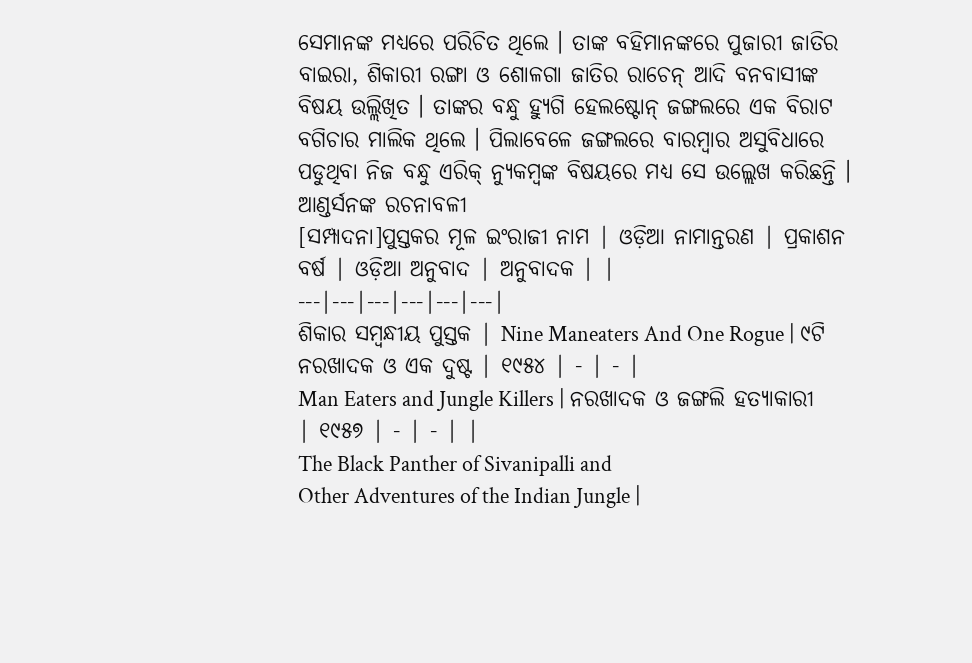ସେମାନଙ୍କ ମଧ୍ୟରେ ପରିଚିତ ଥିଲେ । ତାଙ୍କ ବହିମାନଙ୍କରେ ପୁଜାରୀ ଜାତିର ବାଇରା, ଶିକାରୀ ରଙ୍ଗା ଓ ଶୋଳଗା ଜାତିର ରାଚେନ୍ ଆଦି ବନବାସୀଙ୍କ ବିଷୟ ଉଲ୍ଲିଖିତ । ତାଙ୍କର ବନ୍ଧୁ ହ୍ୟୁଗି ହେଲଷ୍ଟୋନ୍ ଜଙ୍ଗଲରେ ଏକ ବିରାଟ ବଗିଚାର ମାଲିକ ଥିଲେ । ପିଲାବେଳେ ଜଙ୍ଗଲରେ ବାରମ୍ବାର ଅସୁବିଧାରେ ପଡୁଥିବା ନିଜ ବନ୍ଧୁ ଏରିକ୍ ନ୍ୟୁକମ୍ବଙ୍କ ବିଷୟରେ ମଧ୍ୟ ସେ ଉଲ୍ଲେଖ କରିଛନ୍ତି ।
ଆଣ୍ଡର୍ସନଙ୍କ ରଚନାବଳୀ
[ସମ୍ପାଦନା]ପୁସ୍ତକର ମୂଳ ଇଂରାଜୀ ନାମ | ଓଡ଼ିଆ ନାମାନ୍ତରଣ | ପ୍ରକାଶନ ବର୍ଷ | ଓଡ଼ିଆ ଅନୁବାଦ | ଅନୁବାଦକ | |
---|---|---|---|---|---|
ଶିକାର ସମ୍ବନ୍ଧୀୟ ପୁସ୍ତକ | Nine Maneaters And One Rogue | ୯ଟି ନରଖାଦକ ଓ ଏକ ଦୁଷ୍ଟ | ୧୯୫୪ | - | - |
Man Eaters and Jungle Killers | ନରଖାଦକ ଓ ଜଙ୍ଗଲି ହତ୍ୟାକାରୀ | ୧୯୫୭ | - | - | |
The Black Panther of Sivanipalli and
Other Adventures of the Indian Jungle |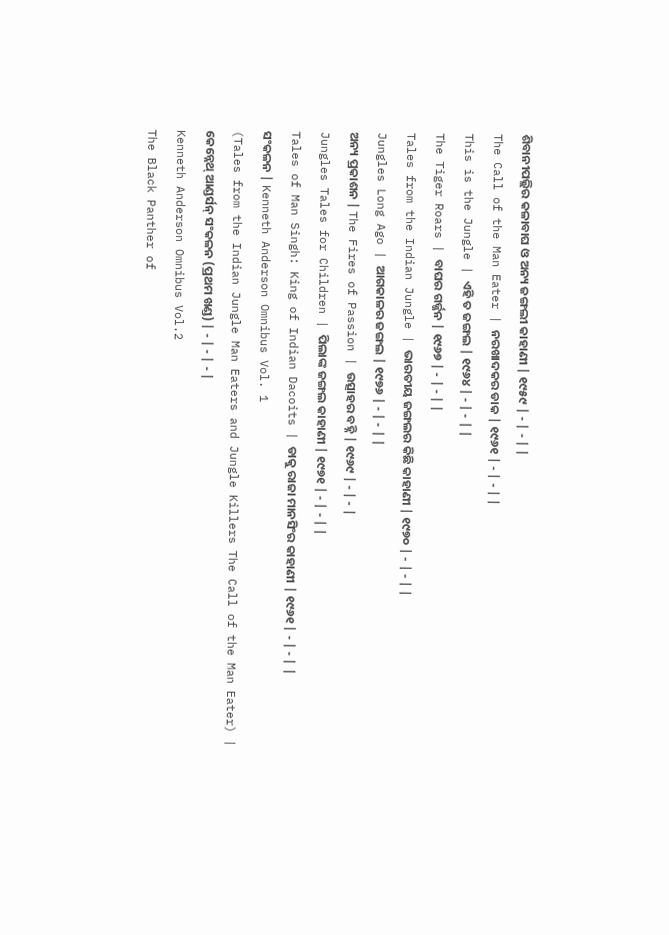ଶିବାନୀପଲ୍ଲିର କଳାବାଘ ଓ ଅନ୍ୟ ଜଙ୍ଗଲୀ କାହାଣୀ | ୧୯୫୯ | - | - | |
The Call of the Man Eater | ନରଖାଦକର ଡାକ | ୧୯୬୧ | - | - | |
This is the Jungle | ଏହି ତ ଜଙ୍ଗଲ | ୧୯୬୪ | - | - | |
The Tiger Roars | ବାଘର ଗର୍ଜ୍ଜନ | ୧୯୬୭ | - | - | |
Tales from the Indian Jungle | ଭାରତୀୟ ଜଙ୍ଗଲର କିଛି କାହାଣୀ | ୧୯୭୦ | - | - | |
Jungles Long Ago | ଆଗକାଳର ଜଙ୍ଗଲ | ୧୯୭୬ | - | - | |
ଅନ୍ୟ ପ୍ରକାଶନ | The Fires of Passion | ଉତ୍ସାହର ବହ୍ନି | ୧୯୬୯ | - | - |
Jungles Tales for Children | ପିଲାଙ୍କ ଜଙ୍ଗଲ କାହାଣୀ | ୧୯୭୧ | - | - | |
Tales of Man Singh: King of Indian Dacoits | ଡାକୁ ରାଜା ମାନସିଂର କାହାଣୀ | ୧୯୬୧ | - | - | |
ସଂକଳନ | Kenneth Anderson Omnibus Vol. 1
(Tales from the Indian Jungle Man Eaters and Jungle Killers The Call of the Man Eater) |
କେନ୍ନେଥ୍ ଆଣ୍ଡର୍ସନ୍ ସଂକଳନ (ପ୍ରଥମ ଖଣ୍ଡ) | - | - | - |
Kenneth Anderson Omnibus Vol.2
The Black Panther of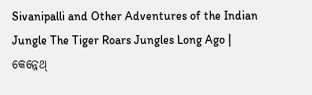Sivanipalli and Other Adventures of the Indian Jungle The Tiger Roars Jungles Long Ago |
କେନ୍ନେଥ୍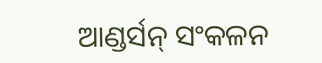ଆଣ୍ଡର୍ସନ୍ ସଂକଳନ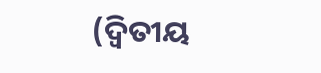(ଦ୍ୱିତୀୟ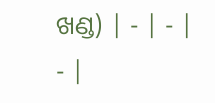ଖଣ୍ଡ) | - | - | - |